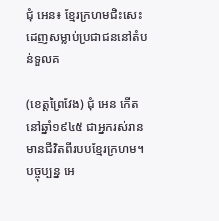ជុំ អេន៖ ខ្មែរក្រហមជិះសេះដេញសម្លាប់ប្រជាជននៅតំបន់ទួលគ

(ខេត្តព្រៃវែង) ជុំ អេន កើតនៅឆ្នាំ១៩៤៥ ជាអ្នករស់រានមានជីវិតពីរបបខ្មែរក្រហម។ បច្ចុប្បន្ន អេ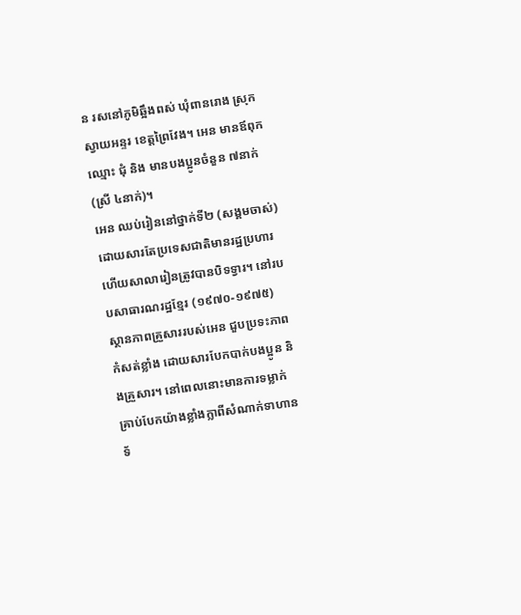ន រសនៅភូមិឆ្អឹងពស់ ឃុំពានរោង ស្រុកស្វាយអន្ទរ ខេត្តព្រៃវែង។ អេន មានឪពុកឈ្មោះ ជុំ និង មានបងប្អូនចំនួន ៧នាក់ (ស្រី ៤នាក់)។
អេន ឈប់រៀននៅថ្នាក់ទី២ (សង្គមចាស់) ដោយសារតែប្រទេសជាតិមានរដ្ឋប្រហារ ហើយសាលារៀនត្រូវបានបិទទ្វារ។ នៅរបបសាធារណរដ្ឋខ្មែរ (១៩៧០-១៩៧៥) ស្ថានភាពគ្រួសាររបស់អេន ជួបប្រទះភាពកំសត់ខ្លាំង ដោយសារបែកបាក់បងប្អូន និងគ្រួសារ។ នៅពេលនោះមានការទម្លាក់គ្រាប់បែកយ៉ាងខ្លាំងក្លាពីសំណាក់ទាហានទ័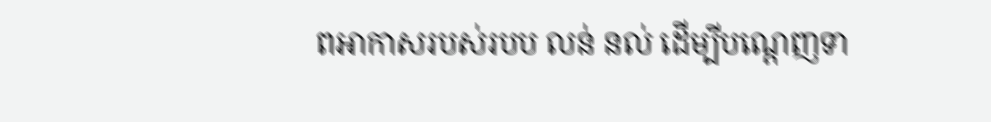ពអាកាសរបស់របប លន់ នល់ ដើម្បីបណ្តេញទា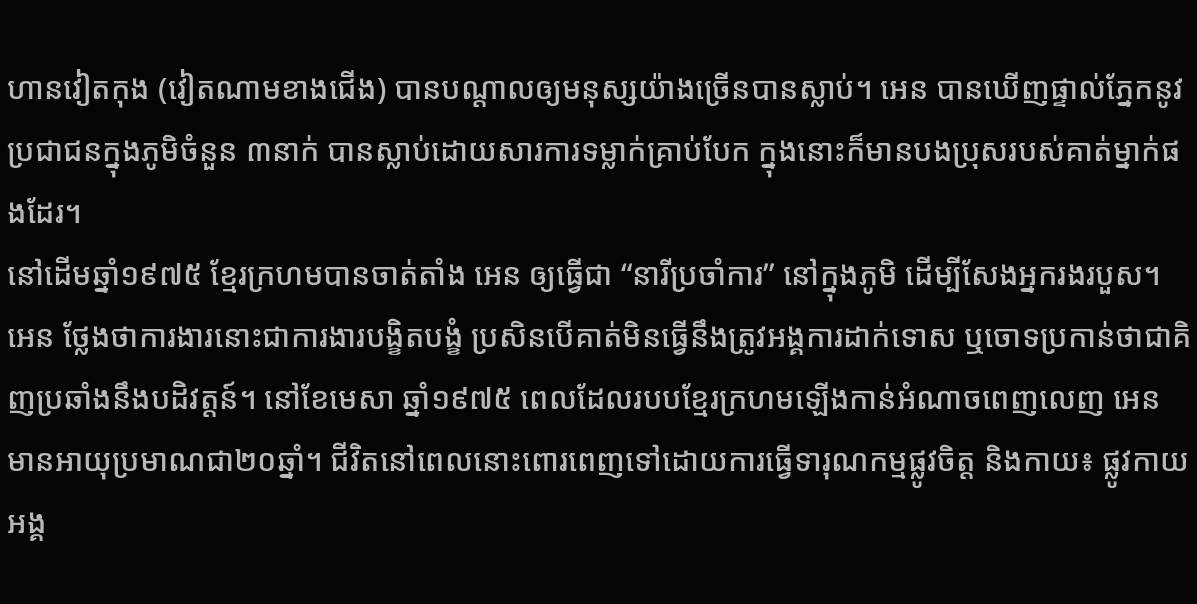ហានវៀតកុង (វៀតណាមខាងជើង) បានបណ្តាលឲ្យមនុស្សយ៉ាងច្រើនបានស្លាប់។ អេន បានឃើញផ្ទាល់ភ្នែកនូវប្រជាជនក្នុងភូមិចំនួន ៣នាក់ បានស្លាប់ដោយសារការទម្លាក់គ្រាប់បែក ក្នុងនោះក៏មានបងប្រុសរបស់គាត់ម្នាក់ផងដែរ។
នៅដើមឆ្នាំ១៩៧៥ ខ្មែរក្រហមបានចាត់តាំង អេន ឲ្យធ្វើជា “នារីប្រចាំការ” នៅក្នុងភូមិ ដើម្បីសែងអ្នករងរបួស។ អេន ថ្លែងថាការងារនោះជាការងារបង្ខិតបង្ខំ ប្រសិនបើគាត់មិនធ្វើនឹងត្រូវអង្គការដាក់ទោស ឬចោទប្រកាន់ថាជាគិញប្រឆាំងនឹងបដិវត្តន៍។ នៅខែមេសា ឆ្នាំ១៩៧៥ ពេលដែលរបបខ្មែរក្រហមឡើងកាន់អំណាចពេញលេញ អេន មានអាយុប្រមាណជា២០ឆ្នាំ។ ជីវិតនៅពេលនោះពោរពេញទៅដោយការធ្វើទារុណកម្មផ្លូវចិត្ត និងកាយ៖ ផ្លូវកាយអង្គ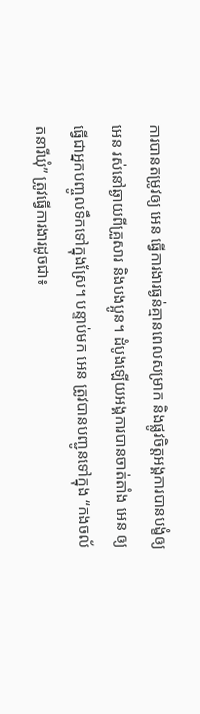ការបានតម្រូវឲ្យ អេន ធ្វើការងារធ្ងន់គ្មានពេលសម្រាក និងផ្លូវចិត្តអង្គការបានបង្ខំឲ្យ អេន រស់នៅឆ្ងាយពីគ្រួសារ និងបងប្អូន។ ដំបូងឡើយអង្គការបានចាត់តាំង អេន ឲ្យធ្វើជាអ្នកបញ្ចូលទឹកទៅក្នុងស្រែ។ បន្ទាប់មក អេន ត្រូវបានបញ្ជូនទៅក្នុង “កងចល័តនារីឃុំ” ត្រូវធ្វើការងារដូចជា៖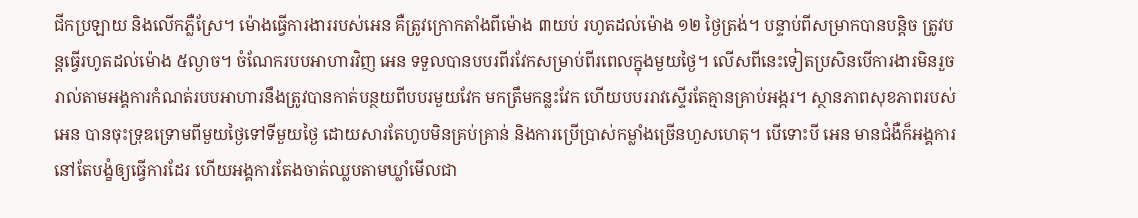ជីកប្រឡាយ និងលើកភ្លឺស្រែ។ ម៉ោងធ្វើការងាររបស់អេន គឺត្រូវក្រោកតាំងពីម៉ោង ៣យប់ រហូតដល់ម៉ោង ១២ ថ្ងៃត្រង់។ បន្ទាប់ពីសម្រាកបានបន្តិច ត្រូវបន្តធ្វើរហូតដល់ម៉ោង ៥ល្ងាច។ ចំណែករបបអាហារវិញ អេន ទទួលបានបបរពីរវែកសម្រាប់ពីរពេលក្នុងមួយថ្ងៃ។ លើសពីនេះទៀតប្រសិនបើការងារមិនរួចរាល់តាមអង្គការកំណត់របបអាហារនឹងត្រូវបានកាត់បន្ថយពីបបរមួយវែក មកត្រឹមកន្លះវែក ហើយបបររាវស្ទើរតែគ្មានគ្រាប់អង្ករ។ ស្ថានភាពសុខភាពរបស់អេន បានចុះទ្រុឌទ្រោមពីមួយថ្ងៃទៅទីមួយថ្ងៃ ដោយសារតែហូបមិនគ្រប់គ្រាន់ និងការប្រើប្រាស់កម្លាំងច្រើនហួសហេតុ។ បើទោះបី អេន មានជំងឺក៏អង្គការនៅតែបង្ខំឲ្យធ្វើការដែរ ហើយអង្គការតែងចាត់ឈ្លបតាមឃ្លាំមើលជា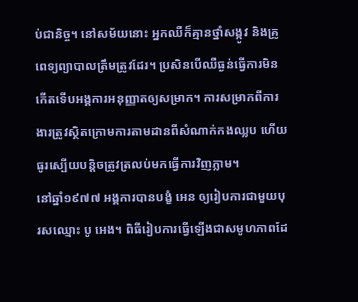ប់ជានិច្ច។ នៅសម័យនោះ អ្នកឈឺក៏គ្មានថ្នាំសង្កូវ និងគ្រូពេទ្យព្យាបាលត្រឹមត្រូវដែរ។ ប្រសិនបើឈឺធ្ងន់ធ្វើការមិនកើតទើបអង្គការអនុញ្ញាតឲ្យសម្រាក។ ការសម្រាកពីការងារត្រូវស្ថិតក្រោមការតាមដានពីសំណាក់កងឈ្លប ហើយធូរស្បើយបន្តិចត្រូវត្រលប់មកធ្វើការវិញភ្លាម។
នៅឆ្នាំ១៩៧៧ អង្គការបានបង្ខំ អេន ឲ្យរៀបការជាមួយបុរសឈ្មោះ បូ អេង។ ពិធីរៀបការធ្វើឡើងជាសមូហភាពដែ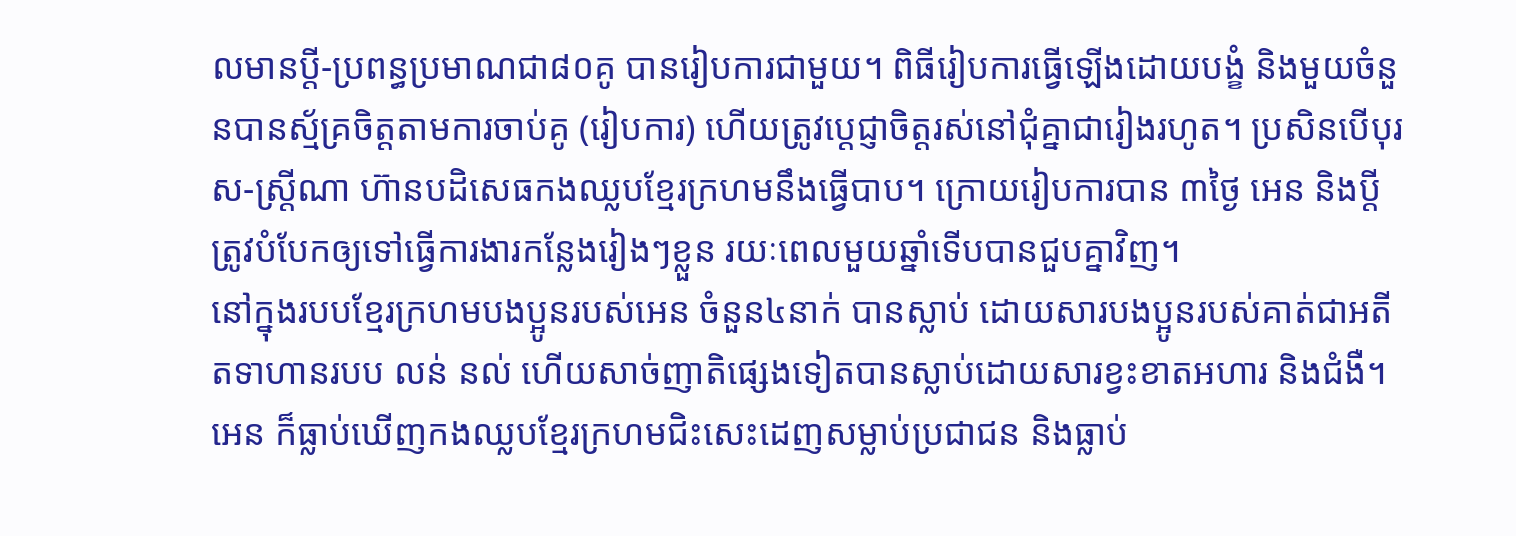លមានប្តី-ប្រពន្ធប្រមាណជា៨០គូ បានរៀបការជាមួយ។ ពិធីរៀបការធ្វើឡើងដោយបង្ខំ និងមួយចំនួនបានស្ម័គ្រចិត្តតាមការចាប់គូ (រៀបការ) ហើយត្រូវប្តេជ្ញាចិត្តរស់នៅជុំគ្នាជារៀងរហូត។ ប្រសិនបើបុរស-ស្រី្តណា ហ៊ានបដិសេធកងឈ្លបខ្មែរក្រហមនឹងធ្វើបាប។ ក្រោយរៀបការបាន ៣ថ្ងៃ អេន និងប្តី ត្រូវបំបែកឲ្យទៅធ្វើការងារកន្លែងរៀងៗខ្លួន រយៈពេលមួយឆ្នាំទើបបានជួបគ្នាវិញ។
នៅក្នុងរបបខ្មែរក្រហមបងប្អូនរបស់អេន ចំនួន៤នាក់ បានស្លាប់ ដោយសារបងប្អូនរបស់គាត់ជាអតីតទាហានរបប លន់ នល់ ហើយសាច់ញាតិផ្សេងទៀតបានស្លាប់ដោយសារខ្វះខាតអហារ និងជំងឺ។ អេន ក៏ធ្លាប់ឃើញកងឈ្លបខ្មែរក្រហមជិះសេះដេញសម្លាប់ប្រជាជន និងធ្លាប់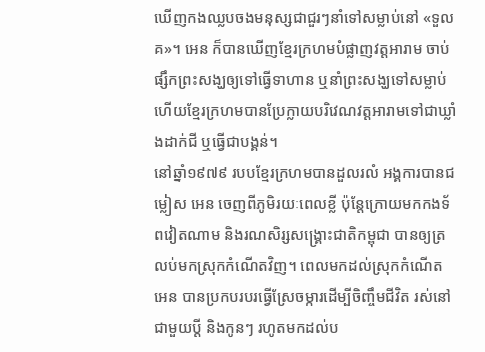ឃើញកងឈ្លបចងមនុស្សជាជួរៗនាំទៅសម្លាប់នៅ «ទួលគ»។ អេន ក៏បានឃើញខ្មែរក្រហមបំផ្លាញវត្តអារាម ចាប់ផ្សឹកព្រះសង្ឃឲ្យទៅធ្វើទាហាន ឬនាំព្រះសង្ឃទៅសម្លាប់ ហើយខ្មែរក្រហមបានប្រែក្លាយបរិវេណវត្តអារាមទៅជាឃ្លាំងដាក់ជី ឬធ្វើជាបង្គន់។
នៅឆ្នាំ១៩៧៩ របបខ្មែរក្រហមបានដួលរលំ អង្គការបានជម្លៀស អេន ចេញពីភូមិរយៈពេលខ្លី ប៉ុន្តែក្រោយមកកងទ័ពវៀតណាម និងរណសិរ្សសង្រ្គោះជាតិកម្ពុជា បានឲ្យត្រលប់មកស្រុកកំណើតវិញ។ ពេលមកដល់ស្រុកកំណើត អេន បានប្រកបរបរធ្វើស្រែចម្ការដើម្បីចិញ្ចឹមជីវិត រស់នៅជាមួយបី្ត និងកូនៗ រហូតមកដល់ប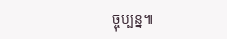ច្ចុប្បន្ន៕